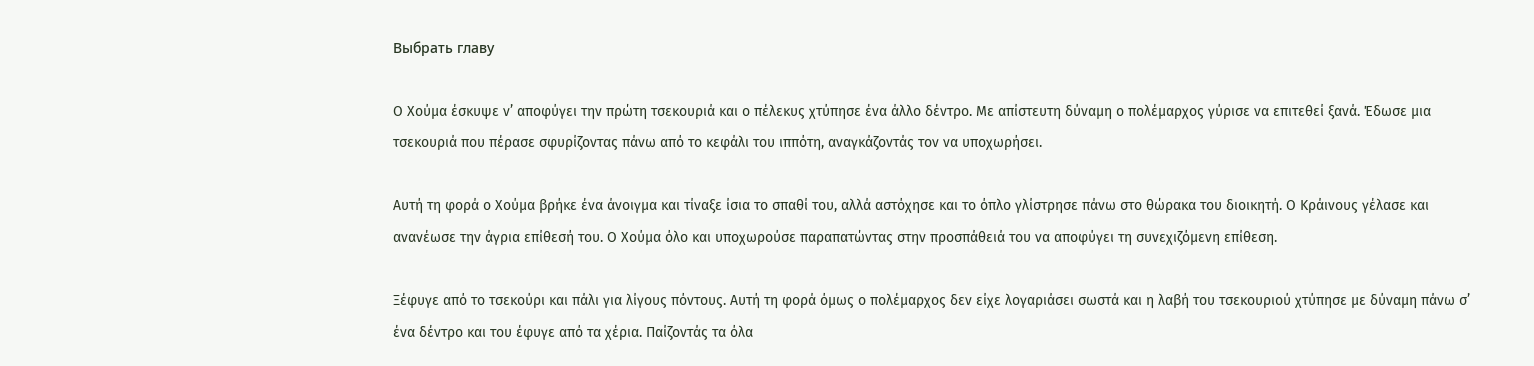Выбрать главу

Ο Χούμα έσκυψε ν’ αποφύγει την πρώτη τσεκουριά και ο πέλεκυς χτύπησε ένα άλλο δέντρο. Με απίστευτη δύναμη ο πολέμαρχος γύρισε να επιτεθεί ξανά. Έδωσε μια τσεκουριά που πέρασε σφυρίζοντας πάνω από το κεφάλι του ιππότη, αναγκάζοντάς τον να υποχωρήσει.

Αυτή τη φορά ο Χούμα βρήκε ένα άνοιγμα και τίναξε ίσια το σπαθί του, αλλά αστόχησε και το όπλο γλίστρησε πάνω στο θώρακα του διοικητή. Ο Κράινους γέλασε και ανανέωσε την άγρια επίθεσή του. Ο Χούμα όλο και υποχωρούσε παραπατώντας στην προσπάθειά του να αποφύγει τη συνεχιζόμενη επίθεση.

Ξέφυγε από το τσεκούρι και πάλι για λίγους πόντους. Αυτή τη φορά όμως ο πολέμαρχος δεν είχε λογαριάσει σωστά και η λαβή του τσεκουριού χτύπησε με δύναμη πάνω σ’ ένα δέντρο και του έφυγε από τα χέρια. Παίζοντάς τα όλα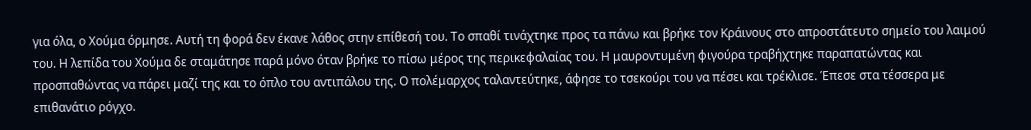για όλα, ο Χούμα όρμησε. Αυτή τη φορά δεν έκανε λάθος στην επίθεσή του. Το σπαθί τινάχτηκε προς τα πάνω και βρήκε τον Κράινους στο απροστάτευτο σημείο του λαιμού του. Η λεπίδα του Χούμα δε σταμάτησε παρά μόνο όταν βρήκε το πίσω μέρος της περικεφαλαίας του. Η μαυροντυμένη φιγούρα τραβήχτηκε παραπατώντας και προσπαθώντας να πάρει μαζί της και το όπλο του αντιπάλου της. Ο πολέμαρχος ταλαντεύτηκε, άφησε το τσεκούρι του να πέσει και τρέκλισε. Έπεσε στα τέσσερα με επιθανάτιο ρόγχο.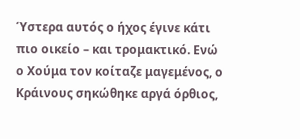Ύστερα αυτός ο ήχος έγινε κάτι πιο οικείο – και τρομακτικό. Ενώ ο Χούμα τον κοίταζε μαγεμένος, ο Κράινους σηκώθηκε αργά όρθιος,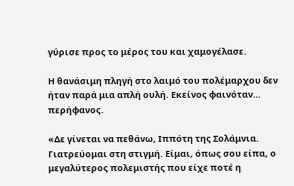γύρισε προς το μέρος του και χαμογέλασε.

Η θανάσιμη πληγή στο λαιμό του πολέμαρχου δεν ήταν παρά μια απλή ουλή. Εκείνος φαινόταν… περήφανος.

«Δε γίνεται να πεθάνω, Ιππότη της Σολάμνια. Γιατρεύομαι στη στιγμή. Είμαι, όπως σου είπα, ο μεγαλύτερος πολεμιστής που είχε ποτέ η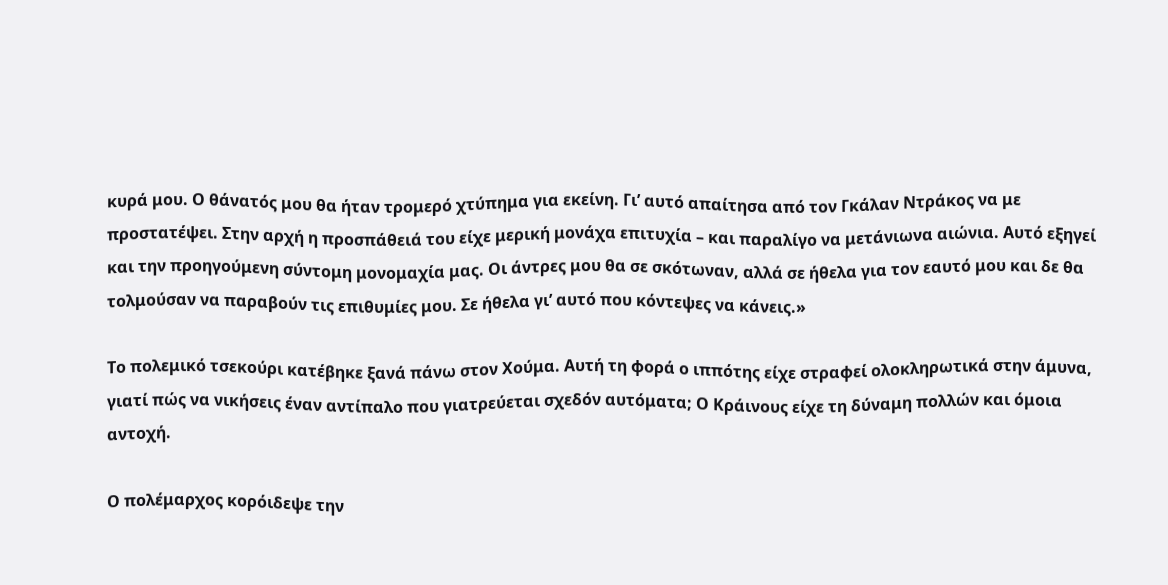κυρά μου. Ο θάνατός μου θα ήταν τρομερό χτύπημα για εκείνη. Γι’ αυτό απαίτησα από τον Γκάλαν Ντράκος να με προστατέψει. Στην αρχή η προσπάθειά του είχε μερική μονάχα επιτυχία – και παραλίγο να μετάνιωνα αιώνια. Αυτό εξηγεί και την προηγούμενη σύντομη μονομαχία μας. Οι άντρες μου θα σε σκότωναν, αλλά σε ήθελα για τον εαυτό μου και δε θα τολμούσαν να παραβούν τις επιθυμίες μου. Σε ήθελα γι’ αυτό που κόντεψες να κάνεις.»

Το πολεμικό τσεκούρι κατέβηκε ξανά πάνω στον Χούμα. Αυτή τη φορά ο ιππότης είχε στραφεί ολοκληρωτικά στην άμυνα, γιατί πώς να νικήσεις έναν αντίπαλο που γιατρεύεται σχεδόν αυτόματα; Ο Κράινους είχε τη δύναμη πολλών και όμοια αντοχή.

Ο πολέμαρχος κορόιδεψε την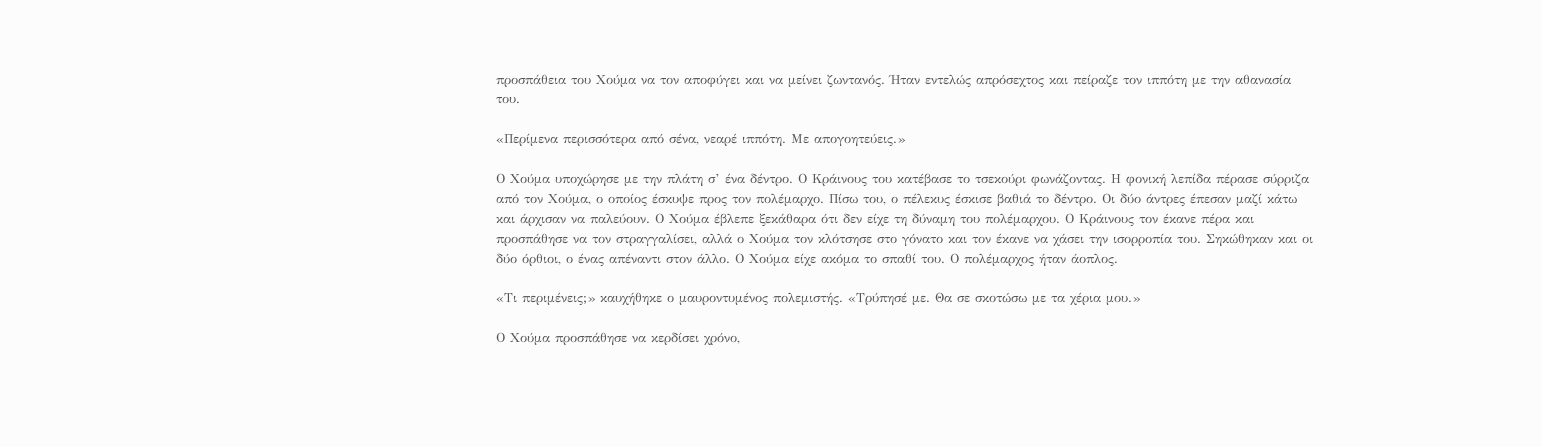προσπάθεια του Χούμα να τον αποφύγει και να μείνει ζωντανός. Ήταν εντελώς απρόσεχτος και πείραζε τον ιππότη με την αθανασία του.

«Περίμενα περισσότερα από σένα, νεαρέ ιππότη. Με απογοητεύεις.»

Ο Χούμα υποχώρησε με την πλάτη σ’ ένα δέντρο. Ο Κράινους του κατέβασε το τσεκούρι φωνάζοντας. Η φονική λεπίδα πέρασε σύρριζα από τον Χούμα, ο οποίος έσκυψε προς τον πολέμαρχο. Πίσω του, ο πέλεκυς έσκισε βαθιά το δέντρο. Οι δύο άντρες έπεσαν μαζί κάτω και άρχισαν να παλεύουν. Ο Χούμα έβλεπε ξεκάθαρα ότι δεν είχε τη δύναμη του πολέμαρχου. Ο Κράινους τον έκανε πέρα και προσπάθησε να τον στραγγαλίσει, αλλά ο Χούμα τον κλότσησε στο γόνατο και τον έκανε να χάσει την ισορροπία του. Σηκώθηκαν και οι δύο όρθιοι, ο ένας απέναντι στον άλλο. Ο Χούμα είχε ακόμα το σπαθί του. Ο πολέμαρχος ήταν άοπλος.

«Τι περιμένεις;» καυχήθηκε ο μαυροντυμένος πολεμιστής. «Τρύπησέ με. Θα σε σκοτώσω με τα χέρια μου.»

Ο Χούμα προσπάθησε να κερδίσει χρόνο,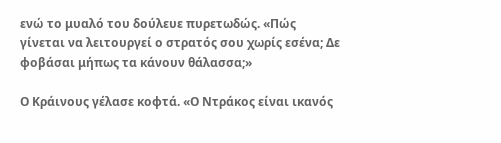ενώ το μυαλό του δούλευε πυρετωδώς. «Πώς γίνεται να λειτουργεί ο στρατός σου χωρίς εσένα; Δε φοβάσαι μήπως τα κάνουν θάλασσα;»

Ο Κράινους γέλασε κοφτά. «Ο Ντράκος είναι ικανός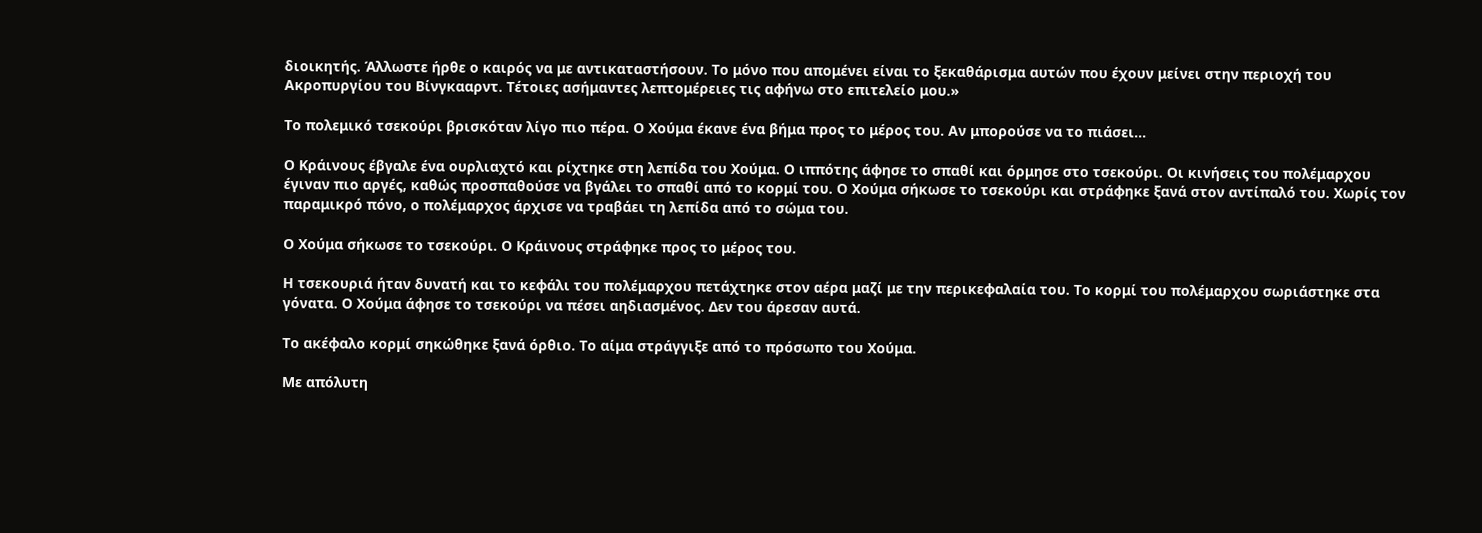διοικητής. Άλλωστε ήρθε ο καιρός να με αντικαταστήσουν. Το μόνο που απομένει είναι το ξεκαθάρισμα αυτών που έχουν μείνει στην περιοχή του Ακροπυργίου του Βίνγκααρντ. Τέτοιες ασήμαντες λεπτομέρειες τις αφήνω στο επιτελείο μου.»

Το πολεμικό τσεκούρι βρισκόταν λίγο πιο πέρα. Ο Χούμα έκανε ένα βήμα προς το μέρος του. Αν μπορούσε να το πιάσει…

Ο Κράινους έβγαλε ένα ουρλιαχτό και ρίχτηκε στη λεπίδα του Χούμα. Ο ιππότης άφησε το σπαθί και όρμησε στο τσεκούρι. Οι κινήσεις του πολέμαρχου έγιναν πιο αργές, καθώς προσπαθούσε να βγάλει το σπαθί από το κορμί του. Ο Χούμα σήκωσε το τσεκούρι και στράφηκε ξανά στον αντίπαλό του. Χωρίς τον παραμικρό πόνο, ο πολέμαρχος άρχισε να τραβάει τη λεπίδα από το σώμα του.

Ο Χούμα σήκωσε το τσεκούρι. Ο Κράινους στράφηκε προς το μέρος του.

Η τσεκουριά ήταν δυνατή και το κεφάλι του πολέμαρχου πετάχτηκε στον αέρα μαζί με την περικεφαλαία του. Το κορμί του πολέμαρχου σωριάστηκε στα γόνατα. Ο Χούμα άφησε το τσεκούρι να πέσει αηδιασμένος. Δεν του άρεσαν αυτά.

Το ακέφαλο κορμί σηκώθηκε ξανά όρθιο. Το αίμα στράγγιξε από το πρόσωπο του Χούμα.

Με απόλυτη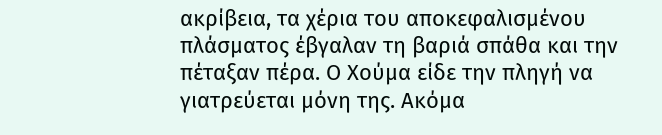ακρίβεια, τα χέρια του αποκεφαλισμένου πλάσματος έβγαλαν τη βαριά σπάθα και την πέταξαν πέρα. Ο Χούμα είδε την πληγή να γιατρεύεται μόνη της. Ακόμα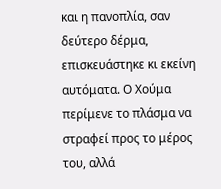και η πανοπλία, σαν δεύτερο δέρμα, επισκευάστηκε κι εκείνη αυτόματα. Ο Χούμα περίμενε το πλάσμα να στραφεί προς το μέρος του, αλλά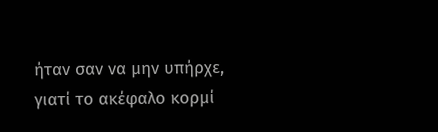ήταν σαν να μην υπήρχε, γιατί το ακέφαλο κορμί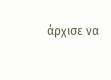άρχισε να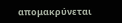απομακρύνεται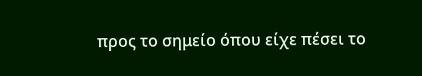προς το σημείο όπου είχε πέσει το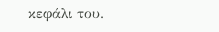κεφάλι του.